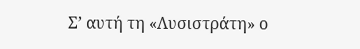Σ’ αυτή τη «Λυσιστράτη» ο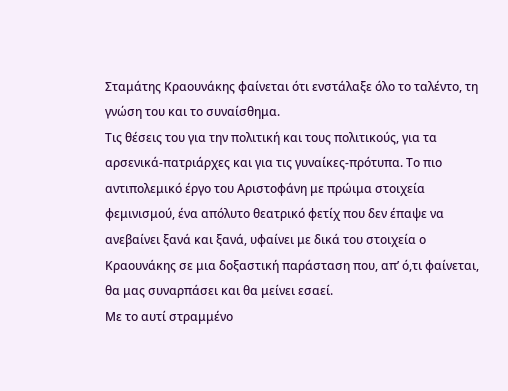Σταμάτης Κραουνάκης φαίνεται ότι ενστάλαξε όλο το ταλέντο, τη γνώση του και το συναίσθημα.
Τις θέσεις του για την πολιτική και τους πολιτικούς, για τα αρσενικά-πατριάρχες και για τις γυναίκες-πρότυπα. Το πιο αντιπολεμικό έργο του Αριστοφάνη με πρώιμα στοιχεία φεμινισμού, ένα απόλυτο θεατρικό φετίχ που δεν έπαψε να ανεβαίνει ξανά και ξανά, υφαίνει με δικά του στοιχεία ο Κραουνάκης σε μια δοξαστική παράσταση που, απ’ ό,τι φαίνεται, θα μας συναρπάσει και θα μείνει εσαεί.
Με το αυτί στραμμένο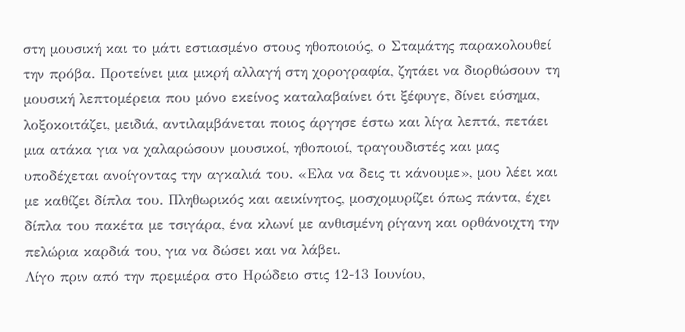στη μουσική και το μάτι εστιασμένο στους ηθοποιούς, ο Σταμάτης παρακολουθεί την πρόβα. Προτείνει μια μικρή αλλαγή στη χορογραφία, ζητάει να διορθώσουν τη μουσική λεπτομέρεια που μόνο εκείνος καταλαβαίνει ότι ξέφυγε, δίνει εύσημα, λοξοκοιτάζει, μειδιά, αντιλαμβάνεται ποιος άργησε έστω και λίγα λεπτά, πετάει μια ατάκα για να χαλαρώσουν μουσικοί, ηθοποιοί, τραγουδιστές και μας υποδέχεται ανοίγοντας την αγκαλιά του. «Ελα να δεις τι κάνουμε», μου λέει και με καθίζει δίπλα του. Πληθωρικός και αεικίνητος, μοσχομυρίζει όπως πάντα, έχει δίπλα του πακέτα με τσιγάρα, ένα κλωνί με ανθισμένη ρίγανη και ορθάνοιχτη την πελώρια καρδιά του, για να δώσει και να λάβει.
Λίγο πριν από την πρεμιέρα στο Ηρώδειο στις 12-13 Ιουνίου,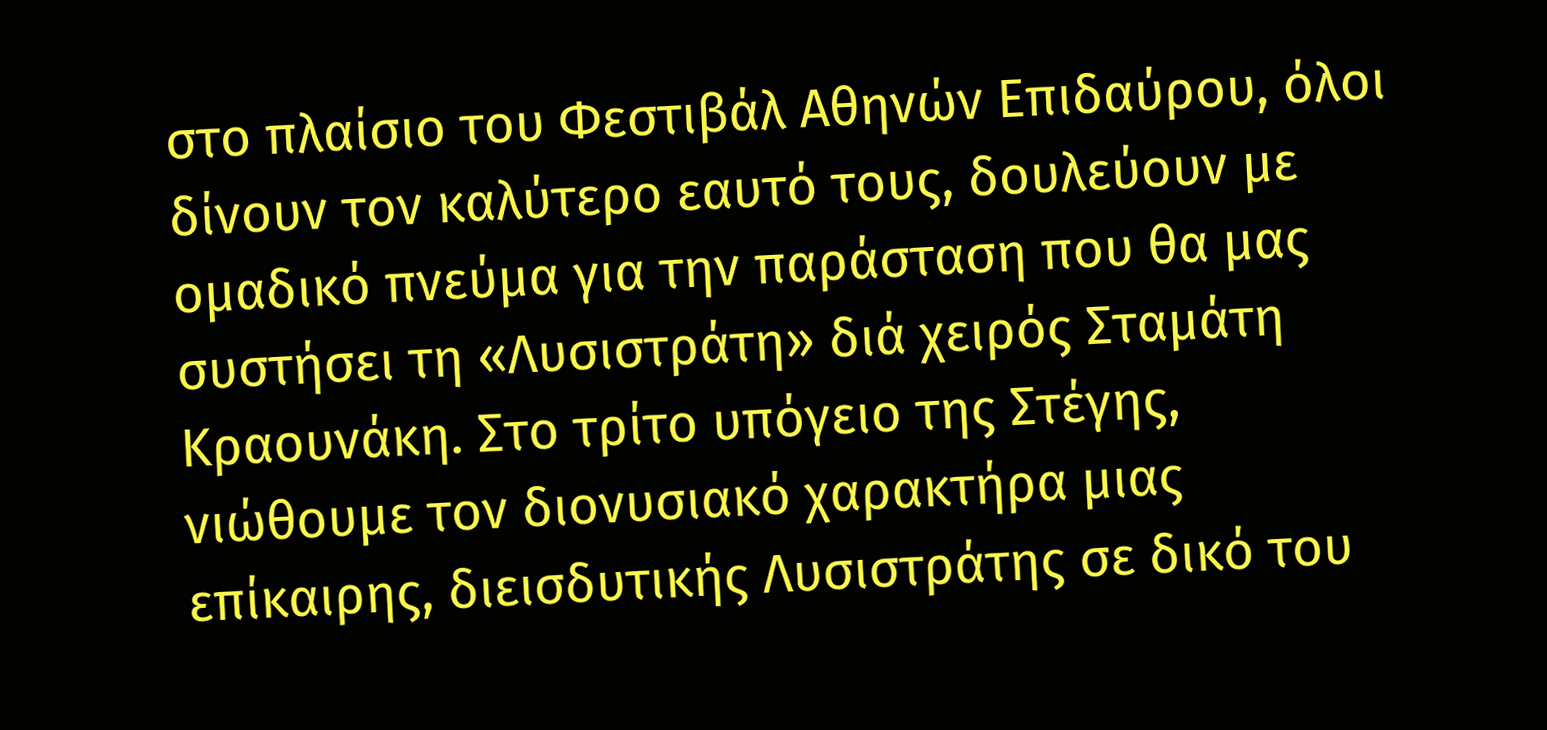στο πλαίσιο του Φεστιβάλ Αθηνών Επιδαύρου, όλοι δίνουν τον καλύτερο εαυτό τους, δουλεύουν με ομαδικό πνεύμα για την παράσταση που θα μας συστήσει τη «Λυσιστράτη» διά χειρός Σταμάτη Κραουνάκη. Στο τρίτο υπόγειο της Στέγης, νιώθουμε τον διονυσιακό χαρακτήρα μιας επίκαιρης, διεισδυτικής Λυσιστράτης σε δικό του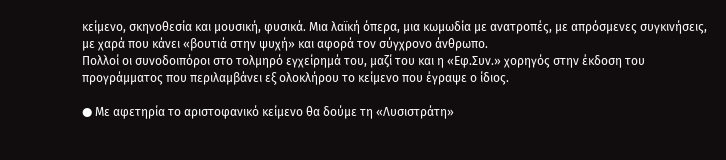κείμενο, σκηνοθεσία και μουσική, φυσικά. Μια λαϊκή όπερα, μια κωμωδία με ανατροπές, με απρόσμενες συγκινήσεις, με χαρά που κάνει «βουτιά στην ψυχή» και αφορά τον σύγχρονο άνθρωπο.
Πολλοί οι συνοδοιπόροι στο τολμηρό εγχείρημά του, μαζί του και η «Εφ.Συν.» χορηγός στην έκδοση του προγράμματος που περιλαμβάνει εξ ολοκλήρου το κείμενο που έγραψε ο ίδιος.

● Με αφετηρία το αριστοφανικό κείμενο θα δούμε τη «Λυσιστράτη»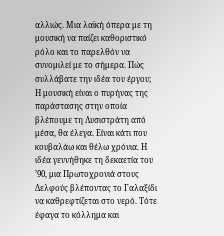αλλιώς. Μια λαϊκή όπερα με τη μουσική να παίζει καθοριστικό ρόλο και το παρελθόν να συνομιλεί με το σήμερα. Πώς συλλάβατε την ιδέα του έργου;
Η μουσική είναι ο πυρήνας της παράστασης στην οποία βλέπουμε τη Λυσιστράτη από μέσα, θα έλεγα. Είναι κάτι που κουβαλάω και θέλω χρόνια. Η ιδέα γεννήθηκε τη δεκαετία του ’90, μια Πρωτοχρονιά στους Δελφούς βλέποντας το Γαλαξίδι να καθρεφτίζεται στο νερό. Τότε έφαγα το κόλλημα και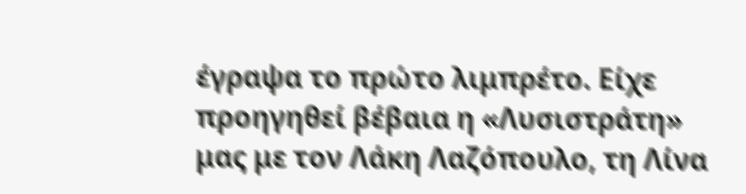έγραψα το πρώτο λιμπρέτο. Είχε προηγηθεί βέβαια η «Λυσιστράτη» μας με τον Λάκη Λαζόπουλο, τη Λίνα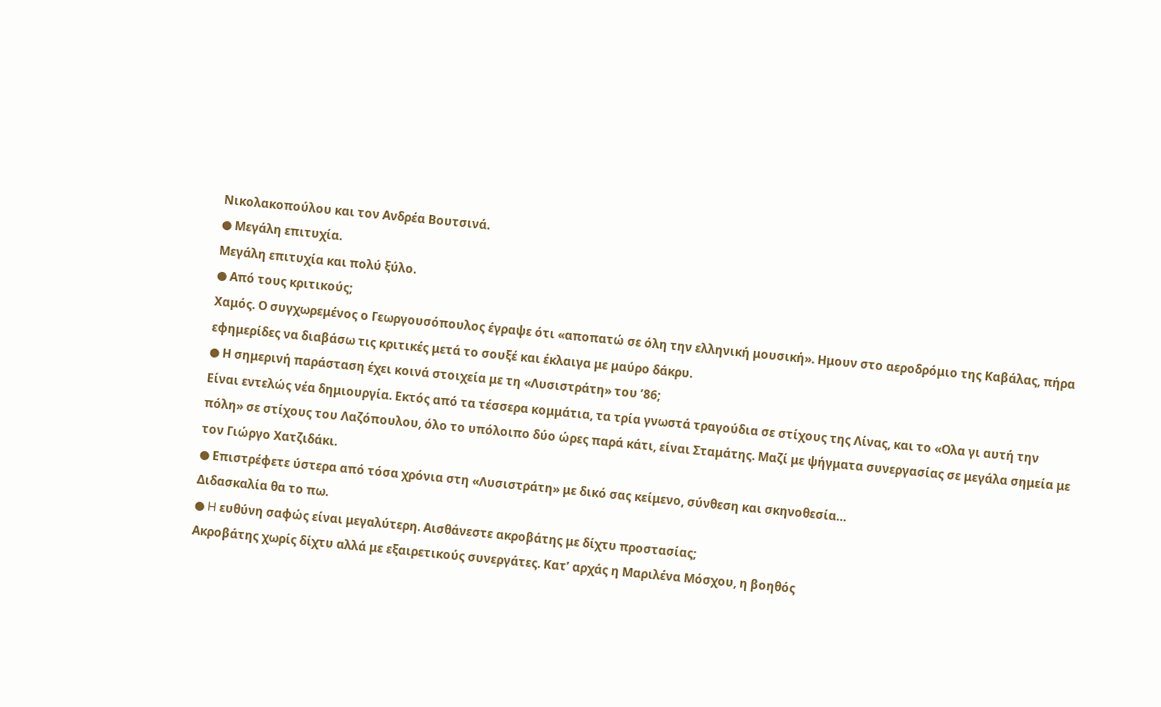Νικολακοπούλου και τον Ανδρέα Βουτσινά.
● Μεγάλη επιτυχία.
Μεγάλη επιτυχία και πολύ ξύλο.
● Από τους κριτικούς;
Χαμός. Ο συγχωρεμένος ο Γεωργουσόπουλος έγραψε ότι «αποπατώ σε όλη την ελληνική μουσική». Ημουν στο αεροδρόμιο της Καβάλας, πήρα εφημερίδες να διαβάσω τις κριτικές μετά το σουξέ και έκλαιγα με μαύρο δάκρυ.
● Η σημερινή παράσταση έχει κοινά στοιχεία με τη «Λυσιστράτη» του ’86;
Είναι εντελώς νέα δημιουργία. Εκτός από τα τέσσερα κομμάτια, τα τρία γνωστά τραγούδια σε στίχους της Λίνας, και το «Ολα γι αυτή την πόλη» σε στίχους του Λαζόπουλου, όλο το υπόλοιπο δύο ώρες παρά κάτι, είναι Σταμάτης. Μαζί με ψήγματα συνεργασίας σε μεγάλα σημεία με τον Γιώργο Χατζιδάκι.
● Επιστρέφετε ύστερα από τόσα χρόνια στη «Λυσιστράτη» με δικό σας κείμενο, σύνθεση και σκηνοθεσία…
Διδασκαλία θα το πω.
● H ευθύνη σαφώς είναι μεγαλύτερη. Αισθάνεστε ακροβάτης με δίχτυ προστασίας;
Ακροβάτης χωρίς δίχτυ αλλά με εξαιρετικούς συνεργάτες. Κατ’ αρχάς η Μαριλένα Μόσχου, η βοηθός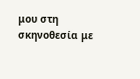μου στη σκηνοθεσία με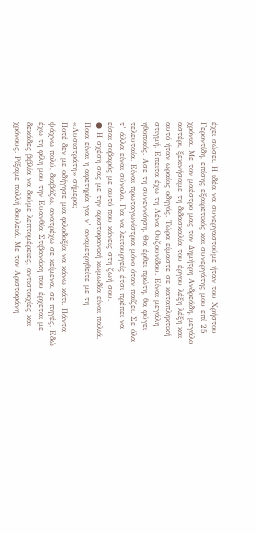έχει σώσει. Η ιδέα να συνεργαστούμε ήταν του Χρήστου Γεροντίδη, επίσης εξαιρετικός και συνεργάτης μου επί 25 χρόνια. Με τον μαέστρο μας τον Δημήτρη Ανδρεάδη, μεγάλο αστέρι, ξεκινήσαμε τη διδασκαλία του έργου λέξη λέξη και αυτό ήταν ωραίος οδηγός. Τώρα είμαστε σε καταπληκτική στιγμή. Επειτα έχω τη Λένα Ουζουνίδου. Είναι μεγάλη ηθοποιός. Ασε τη συνεννόηση. Θα έρθει πρώτη, θα φύγει τελευταία. Είναι πρωταγωνίστρια μόνο όταν παίζει. Σε όλα τ’ άλλα είναι σύνολο. Για να λειτουργείς έτσι πρέπει να είσαι σοβαρός με αυτό που κάνεις στη ζωή σου.
● Η σχέση σας με την αριστοφανική κωμωδία είναι παλιά. Ποια είναι η αφετηρία για ν’ αναμετρηθείτε με τη «Λυσιστράτη» σήμερα;
Ποτέ δεν με οδήγησε μια φιλοδοξία να κάνω κάτι. Πάντα ψάχνω πολύ, διαβάζω, ανατρέχω σε κείμενα, σε πηγές. Εδώ έχω τη φίλη μου την Ευανθία Στιβανάκη που έρχεται με δεκάδες βιβλία να δούμε λεπτομέρειες, αντιστοιχίες και χρόνους. Ρίξαμε πολλή δουλειά. Με τον Αριστοφάνη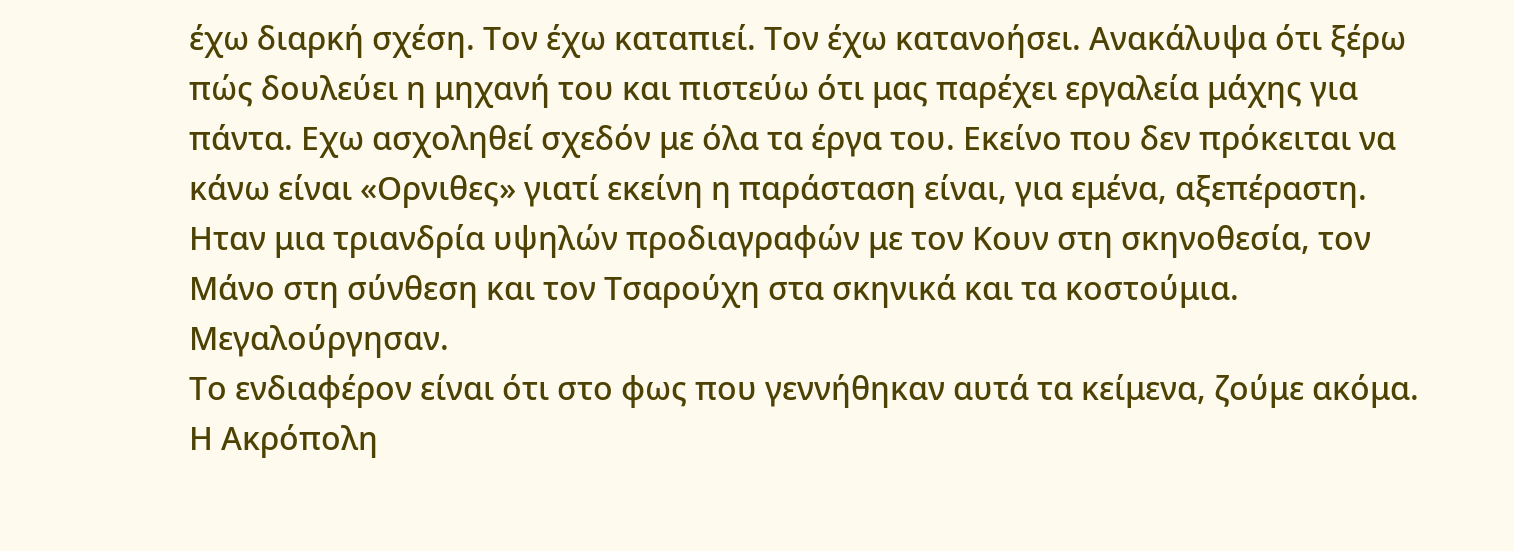έχω διαρκή σχέση. Τον έχω καταπιεί. Τον έχω κατανοήσει. Ανακάλυψα ότι ξέρω πώς δουλεύει η μηχανή του και πιστεύω ότι μας παρέχει εργαλεία μάχης για πάντα. Εχω ασχοληθεί σχεδόν με όλα τα έργα του. Εκείνο που δεν πρόκειται να κάνω είναι «Ορνιθες» γιατί εκείνη η παράσταση είναι, για εμένα, αξεπέραστη. Ηταν μια τριανδρία υψηλών προδιαγραφών με τον Κουν στη σκηνοθεσία, τον Μάνο στη σύνθεση και τον Τσαρούχη στα σκηνικά και τα κοστούμια. Μεγαλούργησαν.
Το ενδιαφέρον είναι ότι στο φως που γεννήθηκαν αυτά τα κείμενα, ζούμε ακόμα. Η Ακρόπολη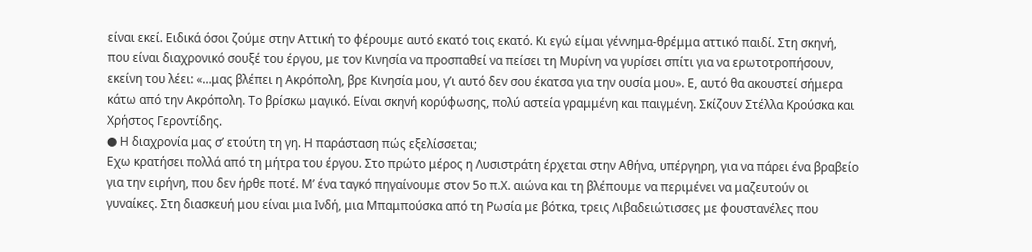είναι εκεί. Ειδικά όσοι ζούμε στην Αττική το φέρουμε αυτό εκατό τοις εκατό. Κι εγώ είμαι γέννημα-θρέμμα αττικό παιδί. Στη σκηνή, που είναι διαχρονικό σουξέ του έργου, με τον Κινησία να προσπαθεί να πείσει τη Μυρίνη να γυρίσει σπίτι για να ερωτοτροπήσουν, εκείνη του λέει: «…μας βλέπει η Ακρόπολη, βρε Κινησία μου, γ’ι αυτό δεν σου έκατσα για την ουσία μου». Ε, αυτό θα ακουστεί σήμερα κάτω από την Ακρόπολη. Το βρίσκω μαγικό. Είναι σκηνή κορύφωσης, πολύ αστεία γραμμένη και παιγμένη. Σκίζουν Στέλλα Κρούσκα και Χρήστος Γεροντίδης.
● Η διαχρονία μας σ’ ετούτη τη γη. Η παράσταση πώς εξελίσσεται;
Εχω κρατήσει πολλά από τη μήτρα του έργου. Στο πρώτο μέρος η Λυσιστράτη έρχεται στην Αθήνα, υπέργηρη, για να πάρει ένα βραβείο για την ειρήνη, που δεν ήρθε ποτέ. Μ’ ένα ταγκό πηγαίνουμε στον 5ο π.Χ. αιώνα και τη βλέπουμε να περιμένει να μαζευτούν οι γυναίκες. Στη διασκευή μου είναι μια Ινδή, μια Μπαμπούσκα από τη Ρωσία με βότκα, τρεις Λιβαδειώτισσες με φουστανέλες που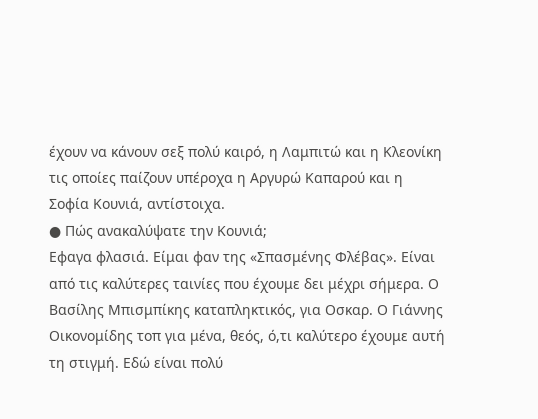έχουν να κάνουν σεξ πολύ καιρό, η Λαμπιτώ και η Κλεονίκη τις οποίες παίζουν υπέροχα η Αργυρώ Καπαρού και η Σοφία Κουνιά, αντίστοιχα.
● Πώς ανακαλύψατε την Κουνιά;
Εφαγα φλασιά. Είμαι φαν της «Σπασμένης Φλέβας». Είναι από τις καλύτερες ταινίες που έχουμε δει μέχρι σήμερα. Ο Βασίλης Μπισμπίκης καταπληκτικός, για Οσκαρ. Ο Γιάννης Οικονομίδης τοπ για μένα, θεός, ό,τι καλύτερο έχουμε αυτή τη στιγμή. Εδώ είναι πολύ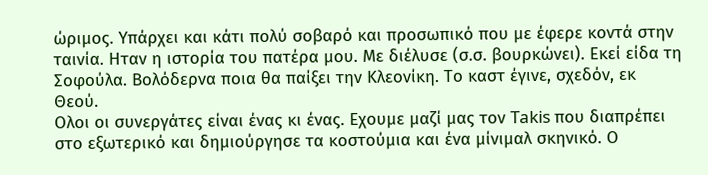ώριμος. Υπάρχει και κάτι πολύ σοβαρό και προσωπικό που με έφερε κοντά στην ταινία. Ηταν η ιστορία του πατέρα μου. Με διέλυσε (σ.σ. βουρκώνει). Εκεί είδα τη Σοφούλα. Βολόδερνα ποια θα παίξει την Κλεονίκη. Το καστ έγινε, σχεδόν, εκ Θεού.
Ολοι οι συνεργάτες είναι ένας κι ένας. Εχουμε μαζί μας τον Takis που διαπρέπει στο εξωτερικό και δημιούργησε τα κοστούμια και ένα μίνιμαλ σκηνικό. Ο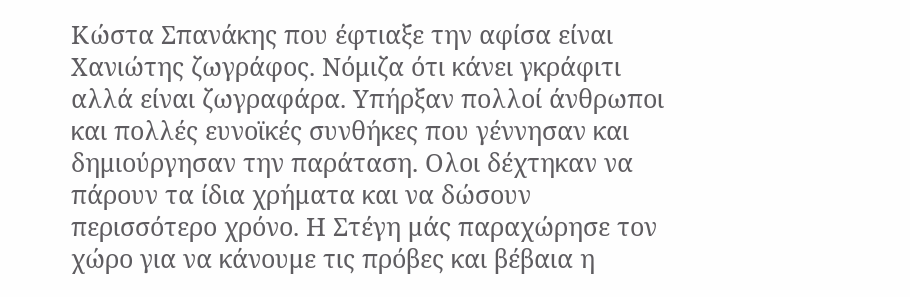Κώστα Σπανάκης που έφτιαξε την αφίσα είναι Χανιώτης ζωγράφος. Νόμιζα ότι κάνει γκράφιτι αλλά είναι ζωγραφάρα. Υπήρξαν πολλοί άνθρωποι και πολλές ευνοϊκές συνθήκες που γέννησαν και δημιούργησαν την παράταση. Ολοι δέχτηκαν να πάρουν τα ίδια χρήματα και να δώσουν περισσότερο χρόνο. Η Στέγη μάς παραχώρησε τον χώρο για να κάνουμε τις πρόβες και βέβαια η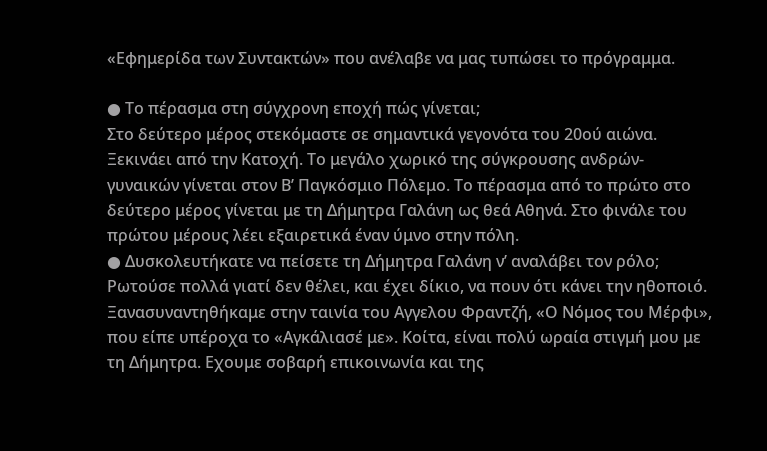«Εφημερίδα των Συντακτών» που ανέλαβε να μας τυπώσει το πρόγραμμα.

● Το πέρασμα στη σύγχρονη εποχή πώς γίνεται;
Στο δεύτερο μέρος στεκόμαστε σε σημαντικά γεγονότα του 20ού αιώνα. Ξεκινάει από την Κατοχή. Το μεγάλο χωρικό της σύγκρουσης ανδρών-γυναικών γίνεται στον Β’ Παγκόσμιο Πόλεμο. Το πέρασμα από το πρώτο στο δεύτερο μέρος γίνεται με τη Δήμητρα Γαλάνη ως θεά Αθηνά. Στο φινάλε του πρώτου μέρους λέει εξαιρετικά έναν ύμνο στην πόλη.
● Δυσκολευτήκατε να πείσετε τη Δήμητρα Γαλάνη ν’ αναλάβει τον ρόλο;
Ρωτούσε πολλά γιατί δεν θέλει, και έχει δίκιο, να πουν ότι κάνει την ηθοποιό. Ξανασυναντηθήκαμε στην ταινία του Αγγελου Φραντζή, «Ο Νόμος του Μέρφι», που είπε υπέροχα το «Αγκάλιασέ με». Κοίτα, είναι πολύ ωραία στιγμή μου με τη Δήμητρα. Εχουμε σοβαρή επικοινωνία και της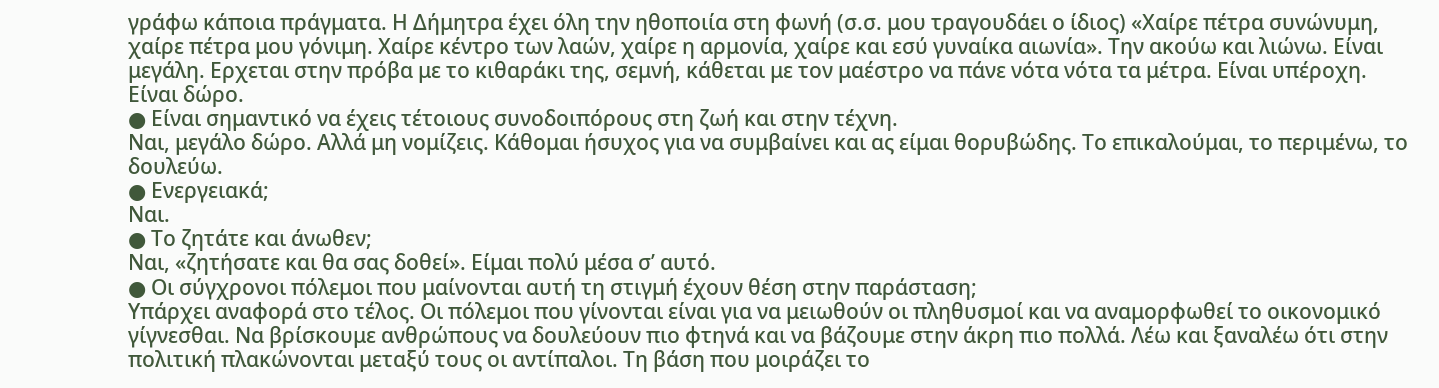γράφω κάποια πράγματα. Η Δήμητρα έχει όλη την ηθοποιία στη φωνή (σ.σ. μου τραγουδάει ο ίδιος) «Χαίρε πέτρα συνώνυμη, χαίρε πέτρα μου γόνιμη. Χαίρε κέντρο των λαών, χαίρε η αρμονία, χαίρε και εσύ γυναίκα αιωνία». Την ακούω και λιώνω. Είναι μεγάλη. Ερχεται στην πρόβα με το κιθαράκι της, σεμνή, κάθεται με τον μαέστρο να πάνε νότα νότα τα μέτρα. Είναι υπέροχη. Είναι δώρο.
● Είναι σημαντικό να έχεις τέτοιους συνοδοιπόρους στη ζωή και στην τέχνη.
Ναι, μεγάλο δώρο. Αλλά μη νομίζεις. Κάθομαι ήσυχος για να συμβαίνει και ας είμαι θορυβώδης. Το επικαλούμαι, το περιμένω, το δουλεύω.
● Ενεργειακά;
Ναι.
● Το ζητάτε και άνωθεν;
Ναι, «ζητήσατε και θα σας δοθεί». Είμαι πολύ μέσα σ’ αυτό.
● Οι σύγχρονοι πόλεμοι που μαίνονται αυτή τη στιγμή έχουν θέση στην παράσταση;
Υπάρχει αναφορά στο τέλος. Οι πόλεμοι που γίνονται είναι για να μειωθούν οι πληθυσμοί και να αναμορφωθεί το οικονομικό γίγνεσθαι. Να βρίσκουμε ανθρώπους να δουλεύουν πιο φτηνά και να βάζουμε στην άκρη πιο πολλά. Λέω και ξαναλέω ότι στην πολιτική πλακώνονται μεταξύ τους οι αντίπαλοι. Τη βάση που μοιράζει το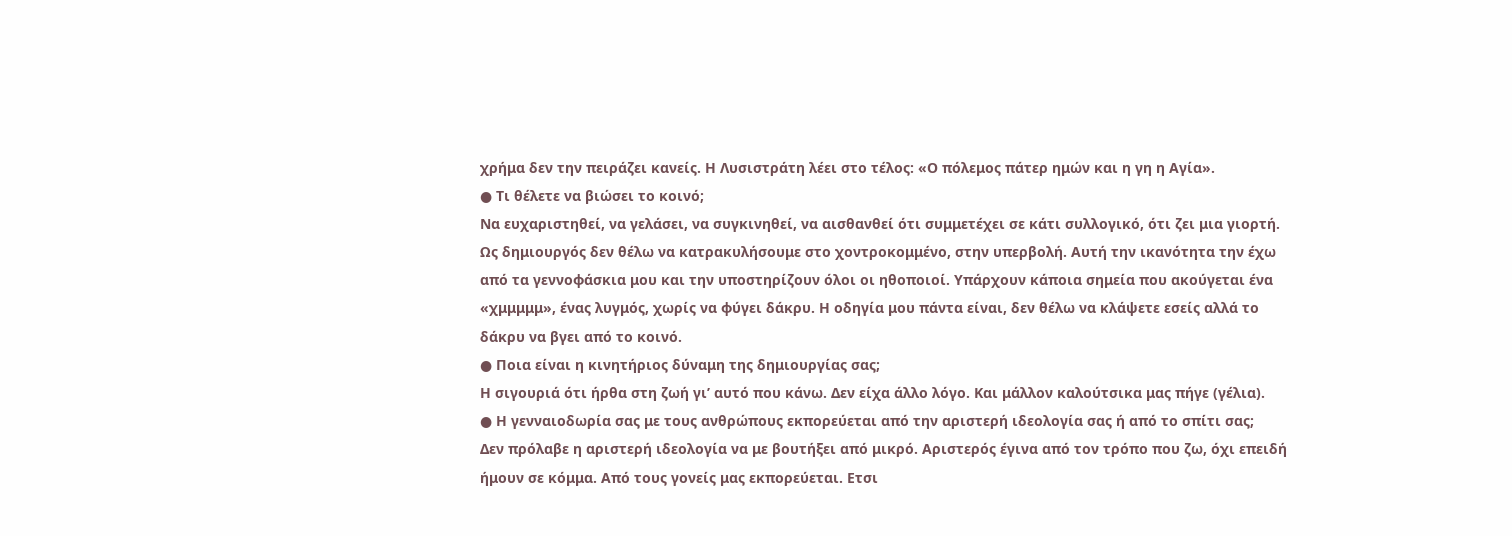χρήμα δεν την πειράζει κανείς. Η Λυσιστράτη λέει στο τέλος: «Ο πόλεμος πάτερ ημών και η γη η Αγία».
● Τι θέλετε να βιώσει το κοινό;
Να ευχαριστηθεί, να γελάσει, να συγκινηθεί, να αισθανθεί ότι συμμετέχει σε κάτι συλλογικό, ότι ζει μια γιορτή. Ως δημιουργός δεν θέλω να κατρακυλήσουμε στο χοντροκομμένο, στην υπερβολή. Αυτή την ικανότητα την έχω από τα γεννοφάσκια μου και την υποστηρίζουν όλοι οι ηθοποιοί. Υπάρχουν κάποια σημεία που ακούγεται ένα «χμμμμμ», ένας λυγμός, χωρίς να φύγει δάκρυ. Η οδηγία μου πάντα είναι, δεν θέλω να κλάψετε εσείς αλλά το δάκρυ να βγει από το κοινό.
● Ποια είναι η κινητήριος δύναμη της δημιουργίας σας;
Η σιγουριά ότι ήρθα στη ζωή γι’ αυτό που κάνω. Δεν είχα άλλο λόγο. Και μάλλον καλούτσικα μας πήγε (γέλια).
● Η γενναιοδωρία σας με τους ανθρώπους εκπορεύεται από την αριστερή ιδεολογία σας ή από το σπίτι σας;
Δεν πρόλαβε η αριστερή ιδεολογία να με βουτήξει από μικρό. Αριστερός έγινα από τον τρόπο που ζω, όχι επειδή ήμουν σε κόμμα. Από τους γονείς μας εκπορεύεται. Ετσι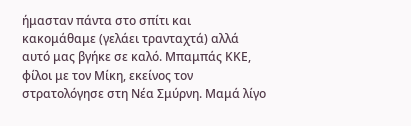ήμασταν πάντα στο σπίτι και κακομάθαμε (γελάει τρανταχτά) αλλά αυτό μας βγήκε σε καλό. Μπαμπάς ΚΚΕ, φίλοι με τον Μίκη, εκείνος τον στρατολόγησε στη Νέα Σμύρνη. Μαμά λίγο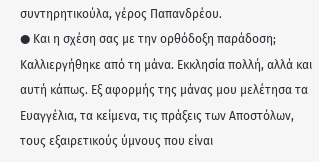συντηρητικούλα, γέρος Παπανδρέου.
● Και η σχέση σας με την ορθόδοξη παράδοση;
Καλλιεργήθηκε από τη μάνα. Εκκλησία πολλή, αλλά και αυτή κάπως. Εξ αφορμής της μάνας μου μελέτησα τα Ευαγγέλια, τα κείμενα, τις πράξεις των Αποστόλων, τους εξαιρετικούς ύμνους που είναι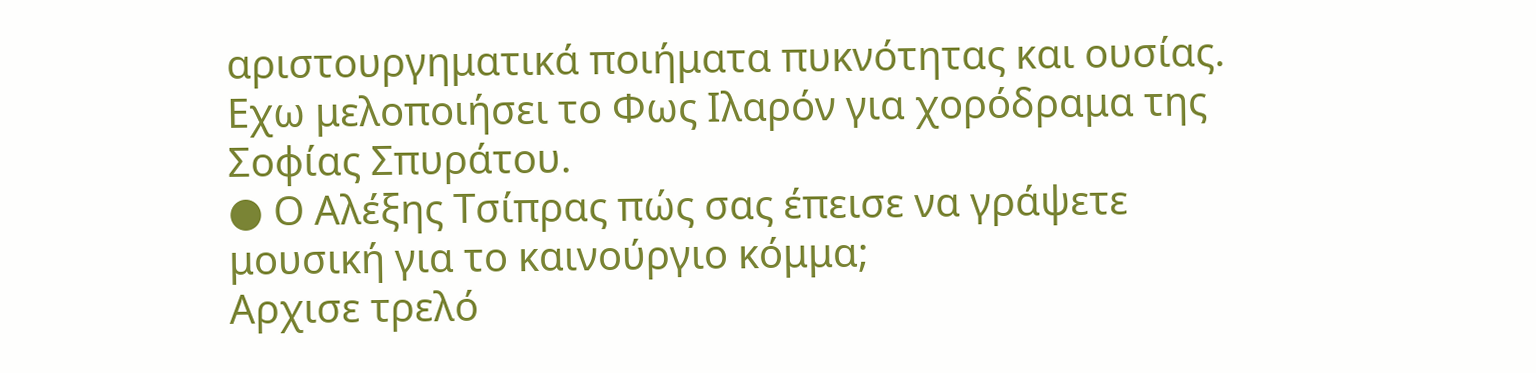αριστουργηματικά ποιήματα πυκνότητας και ουσίας. Εχω μελοποιήσει το Φως Ιλαρόν για χορόδραμα της Σοφίας Σπυράτου.
● Ο Αλέξης Τσίπρας πώς σας έπεισε να γράψετε μουσική για το καινούργιο κόμμα;
Αρχισε τρελό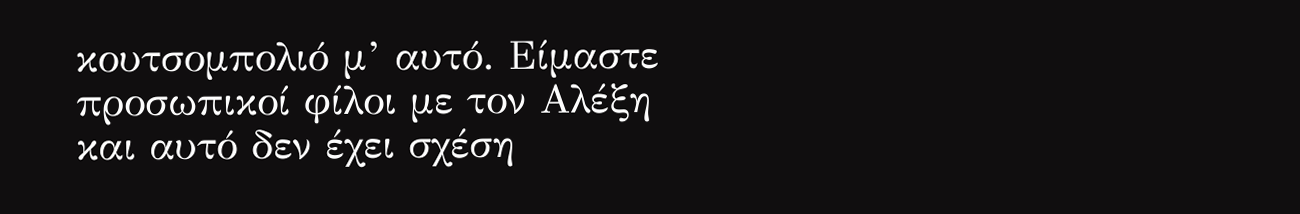κουτσομπολιό μ’ αυτό. Είμαστε προσωπικοί φίλοι με τον Αλέξη και αυτό δεν έχει σχέση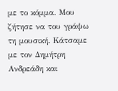με το κόμμα. Μου ζήτησε να του γράψω τη μουσική. Κάτσαμε με τον Δημήτρη Ανδρεάδη και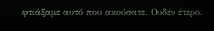φτιάξαμε αυτό που ακούσατε. Ουδέν έτερο.